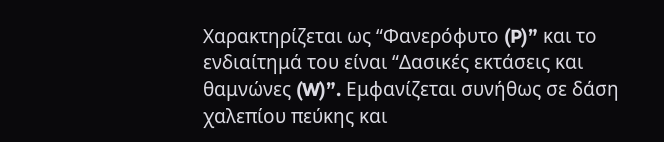Χαρακτηρίζεται ως “Φανερόφυτο (P)” και το ενδιαίτημά του είναι “Δασικές εκτάσεις και θαμνώνες (W)”. Εμφανίζεται συνήθως σε δάση χαλεπίου πεύκης και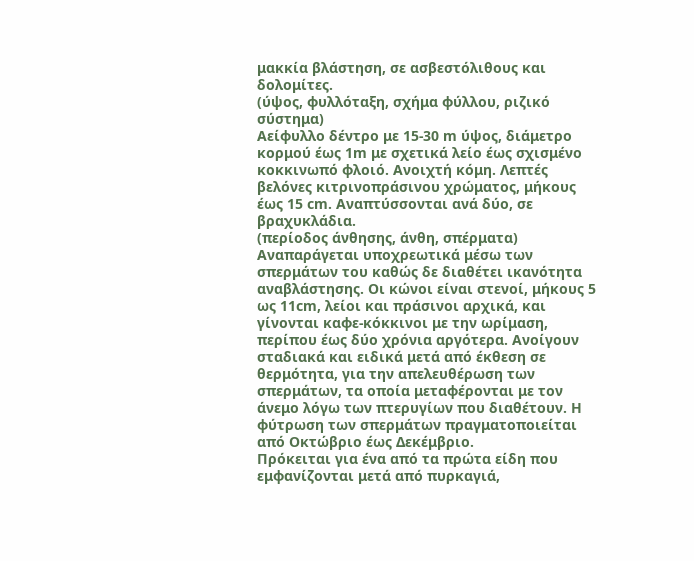μακκία βλάστηση, σε ασβεστόλιθους και δολομίτες.
(ύψος, φυλλόταξη, σχήμα φύλλου, ριζικό σύστημα)
Αείφυλλο δέντρο με 15-30 m ύψος, διάμετρο κορμού έως 1m με σχετικά λείο έως σχισμένο κοκκινωπό φλοιό. Ανοιχτή κόμη. Λεπτές βελόνες κιτρινοπράσινου χρώματος, μήκους έως 15 cm. Αναπτύσσονται ανά δύο, σε βραχυκλάδια.
(περίοδος άνθησης, άνθη, σπέρματα)
Αναπαράγεται υποχρεωτικά μέσω των σπερμάτων του καθώς δε διαθέτει ικανότητα αναβλάστησης. Οι κώνοι είναι στενοί, μήκους 5 ως 11cm, λείοι και πράσινοι αρχικά, και γίνονται καφε-κόκκινοι με την ωρίμαση, περίπου έως δύο χρόνια αργότερα. Ανοίγουν σταδιακά και ειδικά μετά από έκθεση σε θερμότητα, για την απελευθέρωση των σπερμάτων, τα οποία μεταφέρονται με τον άνεμο λόγω των πτερυγίων που διαθέτουν. Η φύτρωση των σπερμάτων πραγματοποιείται από Οκτώβριο έως Δεκέμβριο.
Πρόκειται για ένα από τα πρώτα είδη που εμφανίζονται μετά από πυρκαγιά,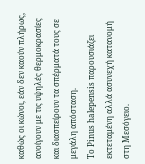καθώς οι κώνοι, εάν δεν καούν πλήρως, ανοίγουν με τις υψηλές θερμοκρασίες και διασπείρουν τα σπέρματά τους σε μεγάλη απόσταση.
Το Pinus halepensis παρουσιάζει εκτεταμένη αλλά ασυνεχή κατανομή στη Μεσόγειο.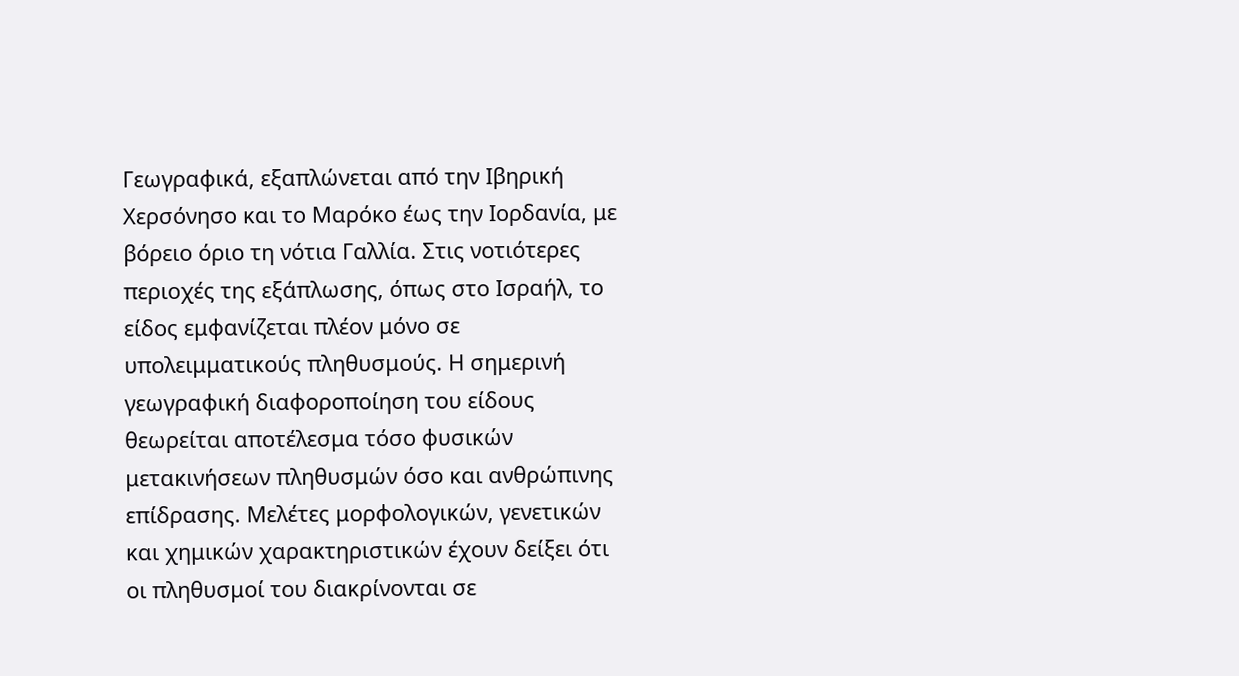Γεωγραφικά, εξαπλώνεται από την Ιβηρική Χερσόνησο και το Μαρόκο έως την Ιορδανία, με βόρειο όριο τη νότια Γαλλία. Στις νοτιότερες περιοχές της εξάπλωσης, όπως στο Ισραήλ, το είδος εμφανίζεται πλέον μόνο σε υπολειμματικούς πληθυσμούς. Η σημερινή γεωγραφική διαφοροποίηση του είδους θεωρείται αποτέλεσμα τόσο φυσικών μετακινήσεων πληθυσμών όσο και ανθρώπινης επίδρασης. Μελέτες μορφολογικών, γενετικών και χημικών χαρακτηριστικών έχουν δείξει ότι οι πληθυσμοί του διακρίνονται σε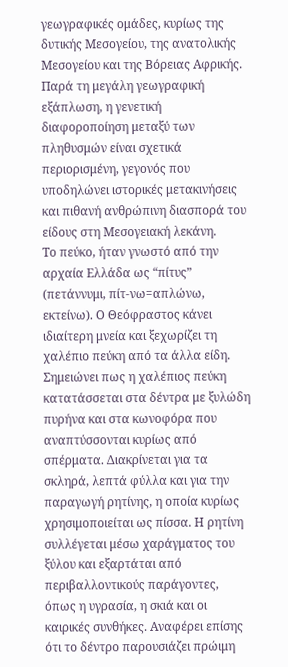γεωγραφικές ομάδες, κυρίως της δυτικής Μεσογείου, της ανατολικής Μεσογείου και της Βόρειας Αφρικής. Παρά τη μεγάλη γεωγραφική εξάπλωση, η γενετική διαφοροποίηση μεταξύ των πληθυσμών είναι σχετικά περιορισμένη, γεγονός που υποδηλώνει ιστορικές μετακινήσεις και πιθανή ανθρώπινη διασπορά του είδους στη Μεσογειακή λεκάνη.
Το πεύκο, ήταν γνωστό από την αρχαία Ελλάδα ως “πίτυς” (πετάννυμι, πίτ-νω=απλώνω, εκτείνω). Ο Θεόφραστος κάνει ιδιαίτερη μνεία και ξεχωρίζει τη χαλέπιο πεύκη από τα άλλα είδη. Σημειώνει πως η χαλέπιος πεύκη κατατάσσεται στα δέντρα με ξυλώδη πυρήνα και στα κωνοφόρα που αναπτύσσονται κυρίως από σπέρματα. Διακρίνεται για τα σκληρά, λεπτά φύλλα και για την παραγωγή ρητίνης, η οποία κυρίως χρησιμοποιείται ως πίσσα. Η ρητίνη συλλέγεται μέσω χαράγματος του ξύλου και εξαρτάται από περιβαλλοντικούς παράγοντες, όπως η υγρασία, η σκιά και οι καιρικές συνθήκες. Αναφέρει επίσης ότι το δέντρο παρουσιάζει πρώιμη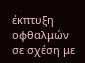έκπτυξη οφθαλμών σε σχέση με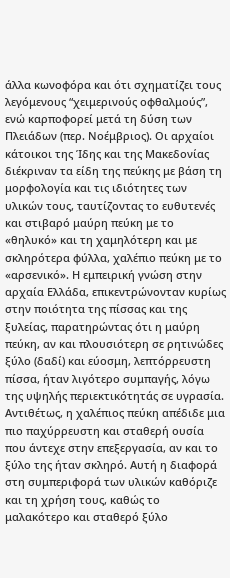άλλα κωνοφόρα και ότι σχηματίζει τους λεγόμενους “χειμερινούς οφθαλμούς”, ενώ καρποφορεί μετά τη δύση των Πλειάδων (περ. Νοέμβριος). Οι αρχαίοι κάτοικοι της Ίδης και της Μακεδονίας διέκριναν τα είδη της πεύκης με βάση τη μορφολογία και τις ιδιότητες των υλικών τους, ταυτίζοντας το ευθυτενές και στιβαρό μαύρη πεύκη με το «θηλυκό» και τη χαμηλότερη και με σκληρότερα φύλλα, χαλέπιο πεύκη με το «αρσενικό». Η εμπειρική γνώση στην αρχαία Ελλάδα, επικεντρώνονταν κυρίως στην ποιότητα της πίσσας και της ξυλείας, παρατηρώντας ότι η μαύρη πεύκη, αν και πλουσιότερη σε ρητινώδες ξύλο (δαδί) και εύοσμη, λεπτόρρευστη πίσσα, ήταν λιγότερο συμπαγής, λόγω της υψηλής περιεκτικότητάς σε υγρασία. Αντιθέτως, η χαλέπιος πεύκη απέδιδε μια πιο παχύρρευστη και σταθερή ουσία που άντεχε στην επεξεργασία, αν και το ξύλο της ήταν σκληρό. Αυτή η διαφορά στη συμπεριφορά των υλικών καθόριζε και τη χρήση τους, καθώς το μαλακότερο και σταθερό ξύλο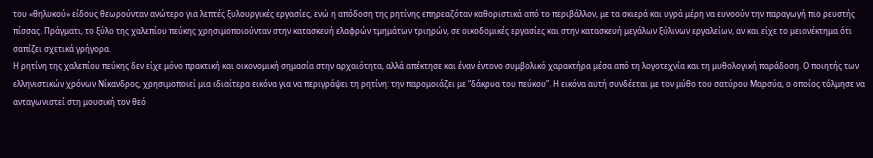του «θηλυκού» είδους θεωρούνταν ανώτερο για λεπτές ξυλουργικές εργασίες, ενώ η απόδοση της ρητίνης επηρεαζόταν καθοριστικά από το περιβάλλον, με τα σκιερά και υγρά μέρη να ευνοούν την παραγωγή πιο ρευστής πίσσας. Πράγματι, το ξύλο της χαλεπίου πεύκης χρησιμοποιούνταν στην κατασκευή ελαφρών τμημάτων τριηρών, σε οικοδομικές εργασίες και στην κατασκευή μεγάλων ξύλινων εργαλείων, αν και είχε το μειονέκτημα ότι σαπίζει σχετικά γρήγορα.
Η ρητίνη της χαλεπίου πεύκης δεν είχε μόνο πρακτική και οικονομική σημασία στην αρχαιότητα, αλλά απέκτησε και έναν έντονο συμβολικό χαρακτήρα μέσα από τη λογοτεχνία και τη μυθολογική παράδοση. Ο ποιητής των ελληνιστικών χρόνων Νίκανδρος, χρησιμοποιεί μια ιδιαίτερα εικόνα για να περιγράψει τη ρητίνη: την παρομοιάζει με “δάκρυα του πεύκου”. Η εικόνα αυτή συνδέεται με τον μύθο του σατύρου Μαρσύα, ο οποίος τόλμησε να ανταγωνιστεί στη μουσική τον θεό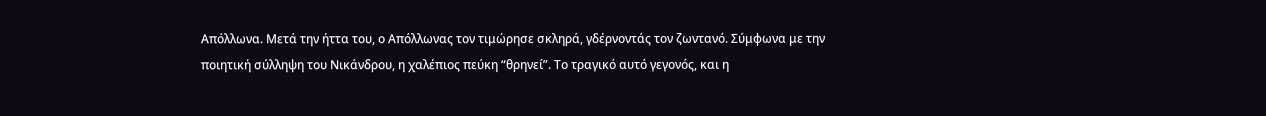Απόλλωνα. Μετά την ήττα του, ο Απόλλωνας τον τιμώρησε σκληρά, γδέρνοντάς τον ζωντανό. Σύμφωνα με την ποιητική σύλληψη του Νικάνδρου, η χαλέπιος πεύκη “θρηνεί”. Το τραγικό αυτό γεγονός, και η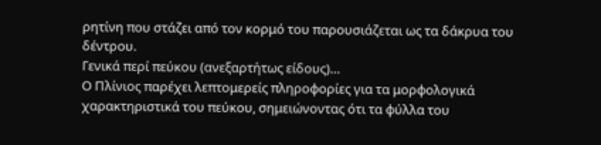ρητίνη που στάζει από τον κορμό του παρουσιάζεται ως τα δάκρυα του δέντρου.
Γενικά περί πεύκου (ανεξαρτήτως είδους)…
Ο Πλίνιος παρέχει λεπτομερείς πληροφορίες για τα μορφολογικά χαρακτηριστικά του πεύκου, σημειώνοντας ότι τα φύλλα του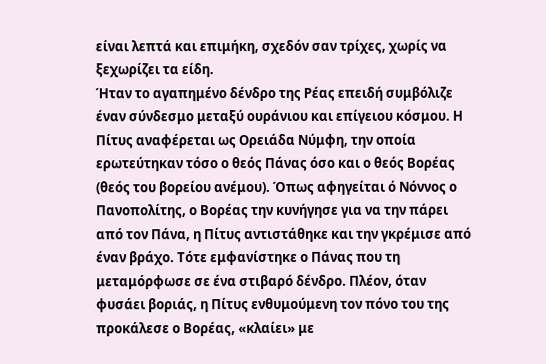είναι λεπτά και επιμήκη, σχεδόν σαν τρίχες, χωρίς να ξεχωρίζει τα είδη.
Ήταν το αγαπημένο δένδρο της Ρέας επειδή συμβόλιζε έναν σύνδεσμο μεταξύ ουράνιου και επίγειου κόσμου. Η Πίτυς αναφέρεται ως Ορειάδα Νύμφη, την οποία ερωτεύτηκαν τόσο ο θεός Πάνας όσο και ο θεός Βορέας (θεός του βορείου ανέμου). Όπως αφηγείται ό Νόννος ο Πανοπολίτης, ο Βορέας την κυνήγησε για να την πάρει από τον Πάνα, η Πίτυς αντιστάθηκε και την γκρέμισε από έναν βράχο. Τότε εμφανίστηκε ο Πάνας που τη μεταμόρφωσε σε ένα στιβαρό δένδρο. Πλέον, όταν φυσάει βοριάς, η Πίτυς ενθυμούμενη τον πόνο του της προκάλεσε ο Βορέας, «κλαίει» με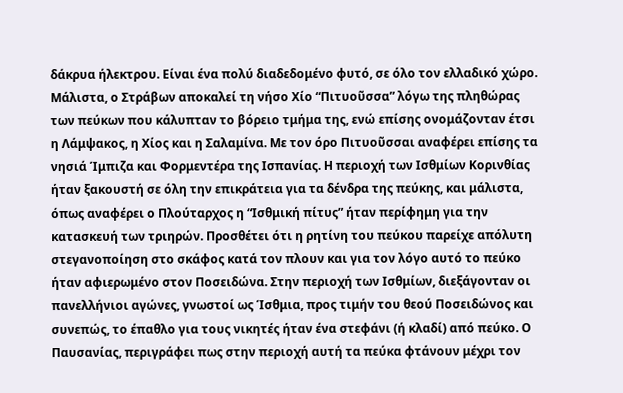δάκρυα ήλεκτρου. Είναι ένα πολύ διαδεδομένο φυτό, σε όλο τον ελλαδικό χώρο. Μάλιστα, ο Στράβων αποκαλεί τη νήσο Χίο “Πιτυοῦσσα” λόγω της πληθώρας των πεύκων που κάλυπταν το βόρειο τμήμα της, ενώ επίσης ονομάζονταν έτσι η Λάμψακος, η Χίος και η Σαλαμίνα. Με τον όρο Πιτυοῦσσαι αναφέρει επίσης τα νησιά Ίμπιζα και Φορμεντέρα της Ισπανίας. Η περιοχή των Ισθμίων Κορινθίας ήταν ξακουστή σε όλη την επικράτεια για τα δένδρα της πεύκης, και μάλιστα, όπως αναφέρει ο Πλούταρχος η “Ισθμική πίτυς” ήταν περίφημη για την κατασκευή των τριηρών. Προσθέτει ότι η ρητίνη του πεύκου παρείχε απόλυτη στεγανοποίηση στο σκάφος κατά τον πλουν και για τον λόγο αυτό το πεύκο ήταν αφιερωμένο στον Ποσειδώνα. Στην περιοχή των Ισθμίων, διεξάγονταν οι πανελλήνιοι αγώνες, γνωστοί ως Ίσθμια, προς τιμήν του θεού Ποσειδώνος και συνεπώς, το έπαθλο για τους νικητές ήταν ένα στεφάνι (ή κλαδί) από πεύκο. Ο Παυσανίας, περιγράφει πως στην περιοχή αυτή τα πεύκα φτάνουν μέχρι τον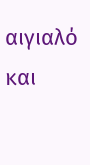αιγιαλό και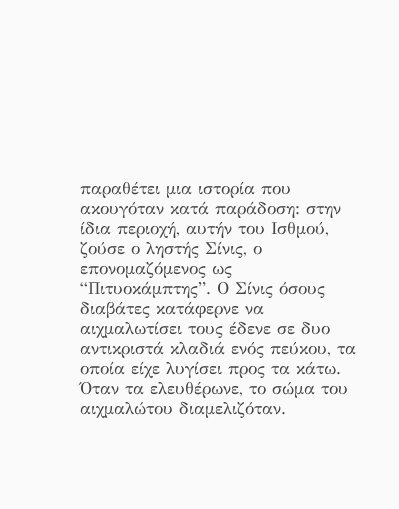παραθέτει μια ιστορία που ακουγόταν κατά παράδοση: στην ίδια περιοχή, αυτήν του Ισθμού, ζούσε ο ληστής Σίνις, ο επονομαζόμενος ως “Πιτυοκάμπτης”. Ο Σίνις όσους διαβάτες κατάφερνε να αιχμαλωτίσει τους έδενε σε δυο αντικριστά κλαδιά ενός πεύκου, τα οποία είχε λυγίσει προς τα κάτω. Όταν τα ελευθέρωνε, το σώμα του αιχμαλώτου διαμελιζόταν.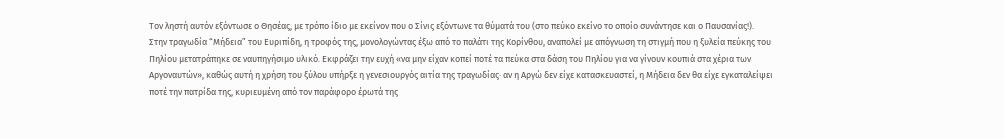Τον ληστή αυτόν εξόντωσε ο Θησέας, με τρόπο ίδιο με εκείνον που ο Σίνις εξόντωνε τα θύματά του (στο πεύκο εκείνο το οποίο συνάντησε και ο Παυσανίας!).
Στην τραγωδία “Μήδεια” του Ευριπίδη, η τροφός της, μονολογώντας έξω από το παλάτι της Κορίνθου, αναπολεί με απόγνωση τη στιγμή που η ξυλεία πεύκης του Πηλίου μετατράπηκε σε ναυπηγήσιμο υλικό. Εκφράζει την ευχή «να μην είχαν κοπεί ποτέ τα πεύκα στα δάση του Πηλίου για να γίνουν κουπιά στα χέρια των Αργοναυτών», καθώς αυτή η χρήση του ξύλου υπήρξε η γενεσιουργός αιτία της τραγωδίας· αν η Αργώ δεν είχε κατασκευαστεί, η Μήδεια δεν θα είχε εγκαταλείψει ποτέ την πατρίδα της, κυριευμένη από τον παράφορο έρωτά της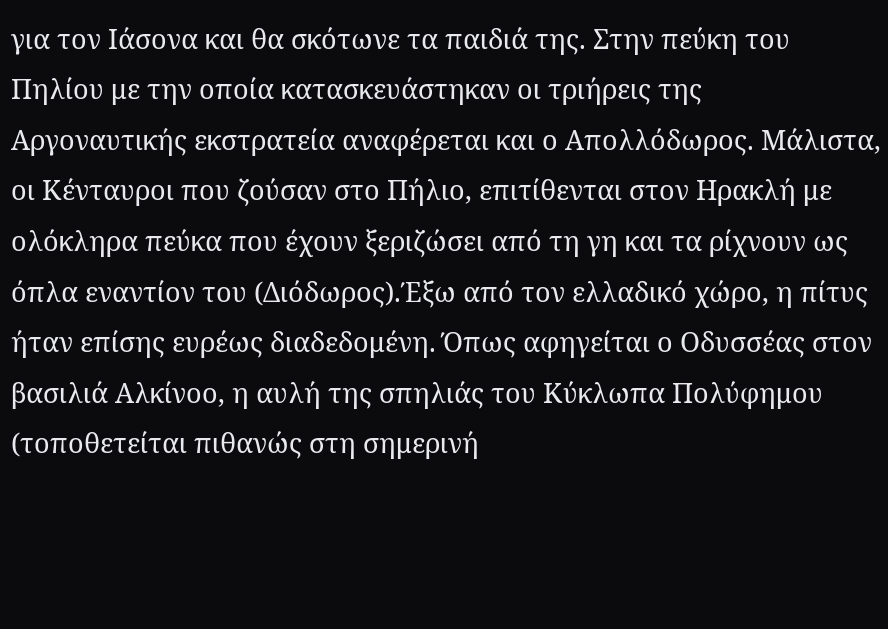για τον Ιάσονα και θα σκότωνε τα παιδιά της. Στην πεύκη του Πηλίου με την οποία κατασκευάστηκαν οι τριήρεις της Αργοναυτικής εκστρατεία αναφέρεται και ο Απολλόδωρος. Μάλιστα, οι Κένταυροι που ζούσαν στο Πήλιο, επιτίθενται στον Ηρακλή με ολόκληρα πεύκα που έχουν ξεριζώσει από τη γη και τα ρίχνουν ως όπλα εναντίον του (Διόδωρος).Έξω από τον ελλαδικό χώρο, η πίτυς ήταν επίσης ευρέως διαδεδομένη. Όπως αφηγείται ο Οδυσσέας στον βασιλιά Αλκίνοο, η αυλή της σπηλιάς του Κύκλωπα Πολύφημου (τοποθετείται πιθανώς στη σημερινή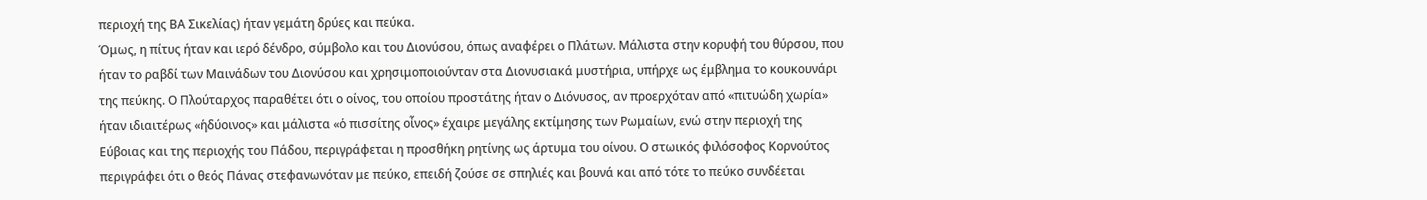περιοχή της ΒΑ Σικελίας) ήταν γεμάτη δρύες και πεύκα.
Όμως, η πίτυς ήταν και ιερό δένδρο, σύμβολο και του Διονύσου, όπως αναφέρει ο Πλάτων. Μάλιστα στην κορυφή του θύρσου, που ήταν το ραβδί των Μαινάδων του Διονύσου και χρησιμοποιούνταν στα Διονυσιακά μυστήρια, υπήρχε ως έμβλημα το κουκουνάρι της πεύκης. Ο Πλούταρχος παραθέτει ότι ο οίνος, του οποίου προστάτης ήταν ο Διόνυσος, αν προερχόταν από «πιτυώδη χωρία» ήταν ιδιαιτέρως «ἡδύοινος» και μάλιστα «ὁ πισσίτης οἶνος» έχαιρε μεγάλης εκτίμησης των Ρωμαίων, ενώ στην περιοχή της Εύβοιας και της περιοχής του Πάδου, περιγράφεται η προσθήκη ρητίνης ως άρτυμα του οίνου. Ο στωικός φιλόσοφος Κορνούτος περιγράφει ότι ο θεός Πάνας στεφανωνόταν με πεύκο, επειδή ζούσε σε σπηλιές και βουνά και από τότε το πεύκο συνδέεται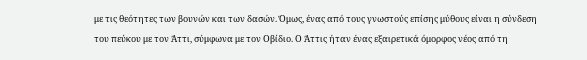με τις θεότητες των βουνών και των δασών. Όμως, ένας από τους γνωστούς επίσης μύθους είναι η σύνδεση του πεύκου με τον Άττι, σύμφωνα με τον Οβίδιο. Ο Άττις ήταν ένας εξαιρετικά όμορφος νέος από τη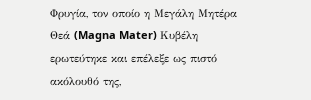Φρυγία, τον οποίο η Μεγάλη Μητέρα Θεά (Magna Mater) Κυβέλη ερωτεύτηκε και επέλεξε ως πιστό ακόλουθό της,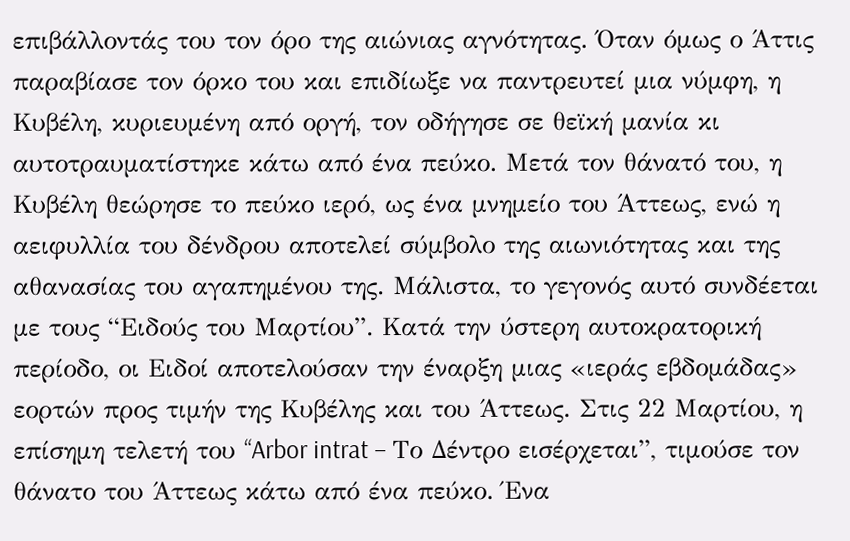επιβάλλοντάς του τον όρο της αιώνιας αγνότητας. Όταν όμως ο Άττις παραβίασε τον όρκο του και επιδίωξε να παντρευτεί μια νύμφη, η Κυβέλη, κυριευμένη από οργή, τον οδήγησε σε θεϊκή μανία κι αυτοτραυματίστηκε κάτω από ένα πεύκο. Μετά τον θάνατό του, η Κυβέλη θεώρησε το πεύκο ιερό, ως ένα μνημείο του Άττεως, ενώ η αειφυλλία του δένδρου αποτελεί σύμβολο της αιωνιότητας και της αθανασίας του αγαπημένου της. Μάλιστα, το γεγονός αυτό συνδέεται με τους “Ειδούς του Μαρτίου”. Κατά την ύστερη αυτοκρατορική περίοδο, οι Ειδοί αποτελούσαν την έναρξη μιας «ιεράς εβδομάδας» εορτών προς τιμήν της Κυβέλης και του Άττεως. Στις 22 Μαρτίου, η επίσημη τελετή του “Arbor intrat – Το Δέντρο εισέρχεται”, τιμούσε τον θάνατο του Άττεως κάτω από ένα πεύκο. Ένα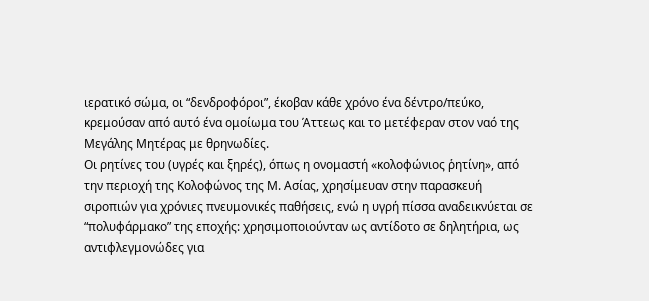ιερατικό σώμα, οι “δενδροφόροι”, έκοβαν κάθε χρόνο ένα δέντρο/πεύκο, κρεμούσαν από αυτό ένα ομοίωμα του Άττεως και το μετέφεραν στον ναό της Μεγάλης Μητέρας με θρηνωδίες.
Οι ρητίνες του (υγρές και ξηρές), όπως η ονομαστή «κολοφώνιος ῥητίνη», από την περιοχή της Κολοφώνος της Μ. Ασίας, χρησίμευαν στην παρασκευή σιροπιών για χρόνιες πνευμονικές παθήσεις, ενώ η υγρή πίσσα αναδεικνύεται σε “πολυφάρμακο” της εποχής: χρησιμοποιούνταν ως αντίδοτο σε δηλητήρια, ως αντιφλεγμονώδες για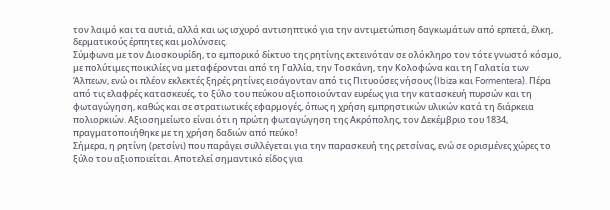τον λαιμό και τα αυτιά, αλλά και ως ισχυρό αντισηπτικό για την αντιμετώπιση δαγκωμάτων από ερπετά, έλκη, δερματικούς έρπητες και μολύνσεις.
Σύμφωνα με τον Διοσκουρίδη, το εμπορικό δίκτυο της ρητίνης εκτεινόταν σε ολόκληρο τον τότε γνωστό κόσμο, με πολύτιμες ποικιλίες να μεταφέρονται από τη Γαλλία, την Τοσκάνη, την Κολοφώνα και τη Γαλατία των Άλπεων, ενώ οι πλέον εκλεκτές ξηρές ρητίνες εισάγονταν από τις Πιτυούσες νήσους (Ibiza και Formentera). Πέρα από τις ελαφρές κατασκευές, το ξύλο του πεύκου αξιοποιούνταν ευρέως για την κατασκευή πυρσών και τη φωταγώγηση, καθώς και σε στρατιωτικές εφαρμογές, όπως η χρήση εμπρηστικών υλικών κατά τη διάρκεια πολιορκιών. Αξιοσημείωτο είναι ότι η πρώτη φωταγώγηση της Ακρόπολης, τον Δεκέμβριο του 1834, πραγματοποιήθηκε με τη χρήση δαδιών από πεύκο!
Σήμερα, η ρητίνη (ρετσίνι) που παράγει συλλέγεται για την παρασκευή της ρετσίνας, ενώ σε ορισμένες χώρες το ξύλο του αξιοποιείται. Αποτελεί σημαντικό είδος για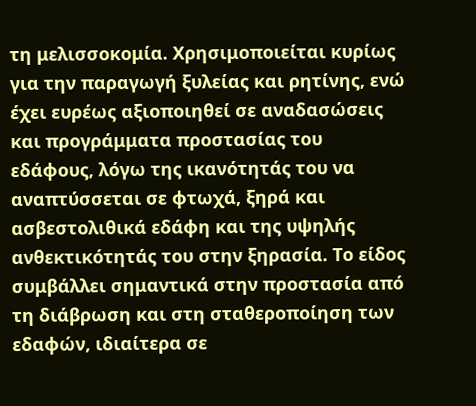τη μελισσοκομία. Χρησιμοποιείται κυρίως για την παραγωγή ξυλείας και ρητίνης, ενώ έχει ευρέως αξιοποιηθεί σε αναδασώσεις και προγράμματα προστασίας του εδάφους, λόγω της ικανότητάς του να αναπτύσσεται σε φτωχά, ξηρά και ασβεστολιθικά εδάφη και της υψηλής ανθεκτικότητάς του στην ξηρασία. Το είδος συμβάλλει σημαντικά στην προστασία από τη διάβρωση και στη σταθεροποίηση των εδαφών, ιδιαίτερα σε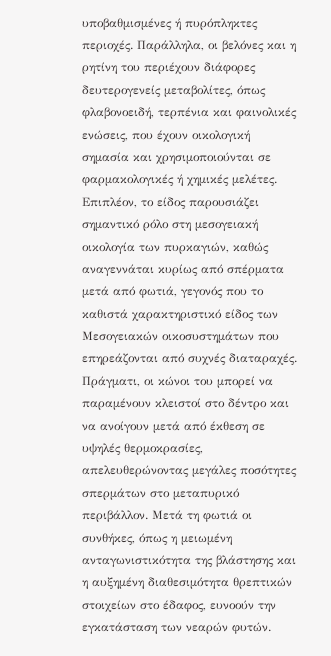υποβαθμισμένες ή πυρόπληκτες περιοχές. Παράλληλα, οι βελόνες και η ρητίνη του περιέχουν διάφορες δευτερογενείς μεταβολίτες, όπως φλαβονοειδή, τερπένια και φαινολικές ενώσεις, που έχουν οικολογική σημασία και χρησιμοποιούνται σε φαρμακολογικές ή χημικές μελέτες. Επιπλέον, το είδος παρουσιάζει σημαντικό ρόλο στη μεσογειακή οικολογία των πυρκαγιών, καθώς αναγεννάται κυρίως από σπέρματα μετά από φωτιά, γεγονός που το καθιστά χαρακτηριστικό είδος των Μεσογειακών οικοσυστημάτων που επηρεάζονται από συχνές διαταραχές. Πράγματι, οι κώνοι του μπορεί να παραμένουν κλειστοί στο δέντρο και να ανοίγουν μετά από έκθεση σε υψηλές θερμοκρασίες, απελευθερώνοντας μεγάλες ποσότητες σπερμάτων στο μεταπυρικό περιβάλλον. Μετά τη φωτιά οι συνθήκες, όπως η μειωμένη ανταγωνιστικότητα της βλάστησης και η αυξημένη διαθεσιμότητα θρεπτικών στοιχείων στο έδαφος, ευνοούν την εγκατάσταση των νεαρών φυτών.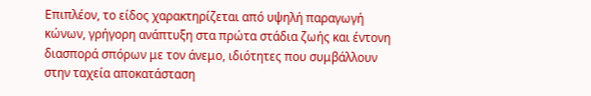Επιπλέον, το είδος χαρακτηρίζεται από υψηλή παραγωγή κώνων, γρήγορη ανάπτυξη στα πρώτα στάδια ζωής και έντονη διασπορά σπόρων με τον άνεμο, ιδιότητες που συμβάλλουν στην ταχεία αποκατάσταση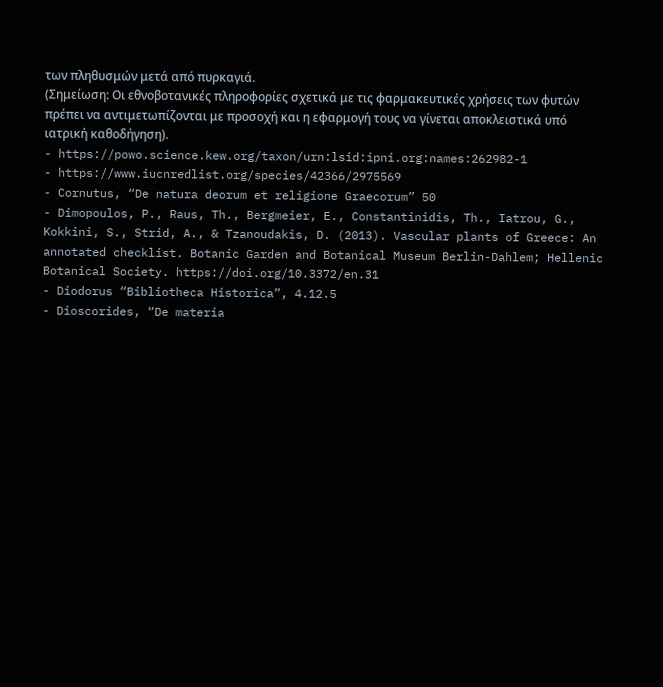των πληθυσμών μετά από πυρκαγιά.
(Σημείωση: Οι εθνοβοτανικές πληροφορίες σχετικά με τις φαρμακευτικές χρήσεις των φυτών πρέπει να αντιμετωπίζονται με προσοχή και η εφαρμογή τους να γίνεται αποκλειστικά υπό ιατρική καθοδήγηση).
- https://powo.science.kew.org/taxon/urn:lsid:ipni.org:names:262982-1
- https://www.iucnredlist.org/species/42366/2975569
- Cornutus, “De natura deorum et religione Graecorum” 50
- Dimopoulos, P., Raus, Th., Bergmeier, E., Constantinidis, Th., Iatrou, G., Kokkini, S., Strid, A., & Tzanoudakis, D. (2013). Vascular plants of Greece: An annotated checklist. Botanic Garden and Botanical Museum Berlin-Dahlem; Hellenic Botanical Society. https://doi.org/10.3372/en.31
- Diodorus “Bibliotheca Historica”, 4.12.5
- Dioscorides, “De materia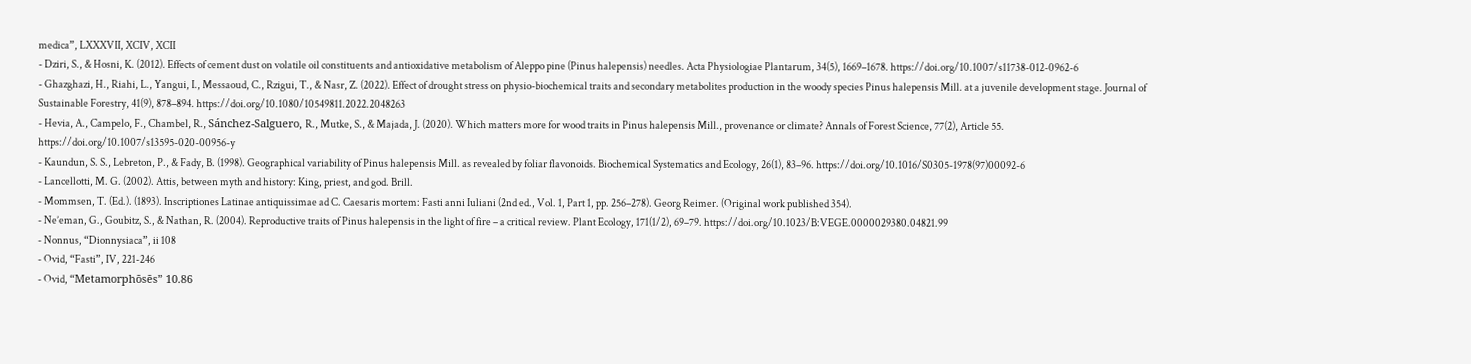medica”, LXXXVII, XCIV, XCII
- Dziri, S., & Hosni, K. (2012). Effects of cement dust on volatile oil constituents and antioxidative metabolism of Aleppo pine (Pinus halepensis) needles. Acta Physiologiae Plantarum, 34(5), 1669–1678. https://doi.org/10.1007/s11738-012-0962-6
- Ghazghazi, H., Riahi, L., Yangui, I., Messaoud, C., Rzigui, T., & Nasr, Z. (2022). Effect of drought stress on physio-biochemical traits and secondary metabolites production in the woody species Pinus halepensis Mill. at a juvenile development stage. Journal of Sustainable Forestry, 41(9), 878–894. https://doi.org/10.1080/10549811.2022.2048263
- Hevia, A., Campelo, F., Chambel, R., Sánchez-Salguero, R., Mutke, S., & Majada, J. (2020). Which matters more for wood traits in Pinus halepensis Mill., provenance or climate? Annals of Forest Science, 77(2), Article 55. https://doi.org/10.1007/s13595-020-00956-y
- Kaundun, S. S., Lebreton, P., & Fady, B. (1998). Geographical variability of Pinus halepensis Mill. as revealed by foliar flavonoids. Biochemical Systematics and Ecology, 26(1), 83–96. https://doi.org/10.1016/S0305-1978(97)00092-6
- Lancellotti, M. G. (2002). Attis, between myth and history: King, priest, and god. Brill.
- Mommsen, T. (Ed.). (1893). Inscriptiones Latinae antiquissimae ad C. Caesaris mortem: Fasti anni Iuliani (2nd ed., Vol. 1, Part 1, pp. 256–278). Georg Reimer. (Original work published 354).
- Ne’eman, G., Goubitz, S., & Nathan, R. (2004). Reproductive traits of Pinus halepensis in the light of fire – a critical review. Plant Ecology, 171(1/2), 69–79. https://doi.org/10.1023/B:VEGE.0000029380.04821.99
- Nonnus, “Dionnysiaca”, ii 108
- Ovid, “Fasti”, IV, 221-246
- Ovid, “Metamorphōsēs” 10.86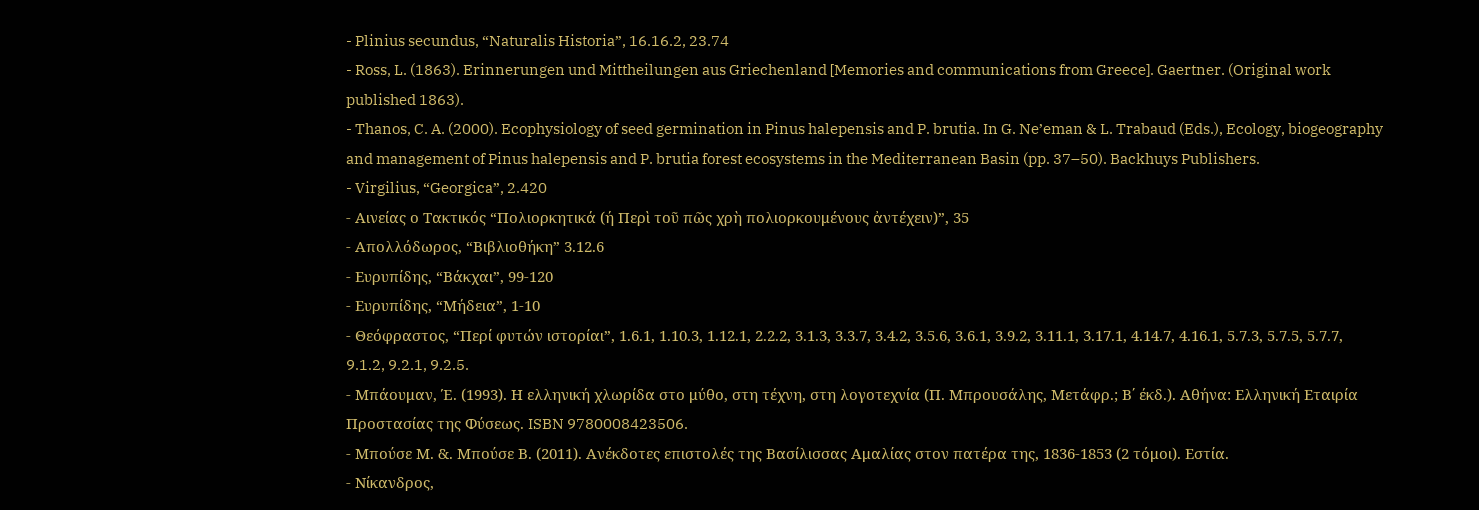- Plinius secundus, “Naturalis Historia”, 16.16.2, 23.74
- Ross, L. (1863). Erinnerungen und Mittheilungen aus Griechenland [Memories and communications from Greece]. Gaertner. (Original work published 1863).
- Thanos, C. A. (2000). Ecophysiology of seed germination in Pinus halepensis and P. brutia. In G. Ne’eman & L. Trabaud (Eds.), Ecology, biogeography and management of Pinus halepensis and P. brutia forest ecosystems in the Mediterranean Basin (pp. 37–50). Backhuys Publishers.
- Virgilius, “Georgica”, 2.420
- Αινείας ο Τακτικός “Πολιορκητικά (ή Περὶ τοῦ πῶς χρὴ πολιορκουμένους ἀντέχειν)”, 35
- Απολλόδωρος, “Βιβλιοθήκη” 3.12.6
- Ευρυπίδης, “Βάκχαι”, 99-120
- Ευρυπίδης, “Μήδεια”, 1-10
- Θεόφραστος, “Περί φυτών ιστορίαι”, 1.6.1, 1.10.3, 1.12.1, 2.2.2, 3.1.3, 3.3.7, 3.4.2, 3.5.6, 3.6.1, 3.9.2, 3.11.1, 3.17.1, 4.14.7, 4.16.1, 5.7.3, 5.7.5, 5.7.7, 9.1.2, 9.2.1, 9.2.5.
- Μπάουμαν, Έ. (1993). Η ελληνική χλωρίδα στο μύθο, στη τέχνη, στη λογοτεχνία (Π. Μπρουσάλης, Μετάφρ.; Β΄ έκδ.). Αθήνα: Ελληνική Εταιρία Προστασίας της Φύσεως. ISBN 9780008423506.
- Μπούσε Μ. &. Μπούσε Β. (2011). Ανέκδοτες επιστολές της Βασίλισσας Αμαλίας στον πατέρα της, 1836-1853 (2 τόμοι). Εστία.
- Νίκανδρος,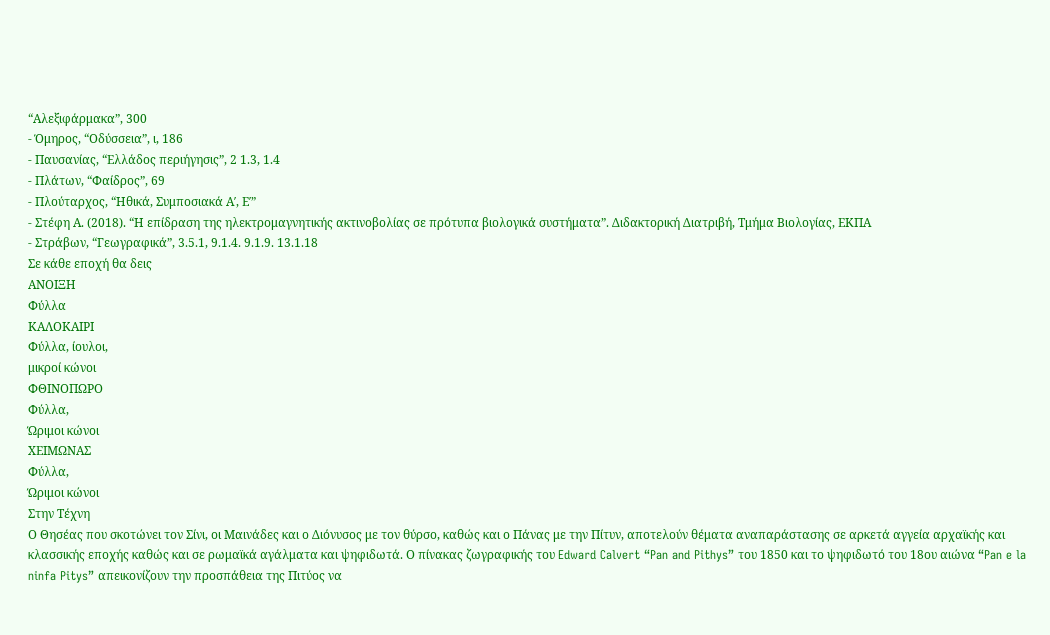“Αλεξιφάρμακα”, 300
- Όμηρος, “Οδύσσεια”, ι, 186
- Παυσανίας, “Ελλάδος περιήγησις”, 2 1.3, 1.4
- Πλάτων, “Φαίδρος”, 69
- Πλούταρχος, “Ηθικά, Συμποσιακά Α′, Ε′”
- Στέφη Α. (2018). “Η επίδραση της ηλεκτρομαγνητικής ακτινοβολίας σε πρότυπα βιολογικά συστήματα”. Διδακτορική Διατριβή, Τμήμα Βιολογίας, ΕΚΠΑ
- Στράβων, “Γεωγραφικά”, 3.5.1, 9.1.4. 9.1.9. 13.1.18
Σε κάθε εποχή θα δεις
ΑΝΟΙΞΗ
Φύλλα
ΚΑΛΟΚΑΙΡΙ
Φύλλα, ίουλοι,
μικροί κώνοι
ΦΘΙΝΟΠΩΡΟ
Φύλλα,
Ώριμοι κώνοι
ΧΕΙΜΩΝΑΣ
Φύλλα,
Ώριμοι κώνοι
Στην Τέχνη
Ο Θησέας που σκοτώνει τον Σίνι, οι Μαινάδες και ο Διόνυσος με τον θύρσο, καθώς και ο Πάνας με την Πίτυν, αποτελούν θέματα αναπαράστασης σε αρκετά αγγεία αρχαϊκής και κλασσικής εποχής καθώς και σε ρωμαϊκά αγάλματα και ψηφιδωτά. Ο πίνακας ζωγραφικής του Edward Calvert “Pan and Pithys” του 1850 και το ψηφιδωτό του 18ου αιώνα “Pan e la ninfa Pitys” απεικονίζουν την προσπάθεια της Πιτύος να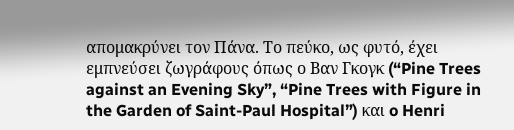απομακρύνει τον Πάνα. Το πεύκο, ως φυτό, έχει εμπνεύσει ζωγράφους όπως ο Βαν Γκογκ (“Pine Trees against an Evening Sky”, “Pine Trees with Figure in the Garden of Saint-Paul Hospital”) και o Henri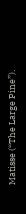Matisse (“The Large Pine”).